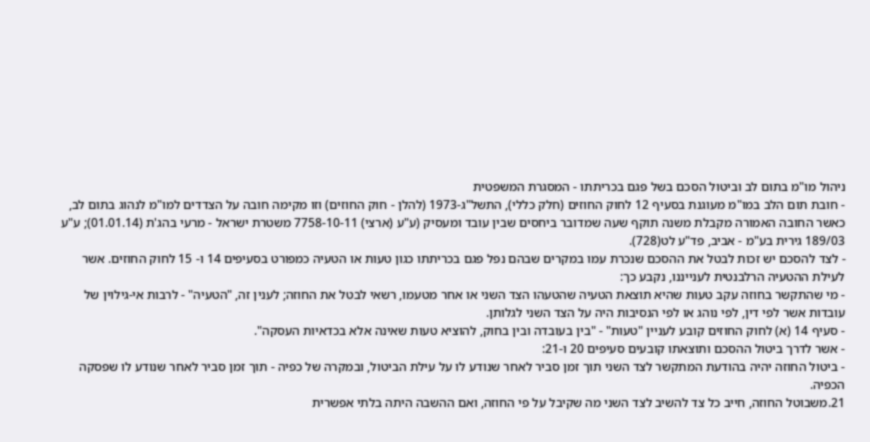ניהול מו"מ בתום לב וביטול הסכם בשל פגם בכריתתו - המסגרת המשפטית
- חובת תום הלב במו"מ מעוגנת בסעיף 12 לחוק החוזים (חלק כללי), התשל"ג-1973 (להלן - חוק החוזים) וזו מקימה חובה על הצדדים למו"מ לנהוג בתום לב, כאשר החובה האמורה מקבלת משנה תוקף שעה שמדובר ביחסים שבין עובד ומעסיק (ע"ע (ארצי) 7758-10-11 משטרת ישראל - מרעי בהג'ת (01.01.14); ע"ע 189/03 גירית בע"מ - אביב, פד"ע לט(728).
- לצד להסכם יש זכות לבטל את ההסכם שנכרת עמו במקרים שבהם נפל פגם בכריתתו כגון טעות או הטעיה כמפורט בסעיפים 14 ו- 15 לחוק החוזים. אשר לעילת ההטעיה הרלבנטית לענייננו, נקבע כך:
- מי שהתקשר בחוזה עקב טעות שהיא תוצאת הטעיה שהטעהו הצד השני או אחר מטעמו, רשאי לבטל את החוזה; לענין זה, "הטעיה" - לרבות אי-גילוין של עובדות אשר לפי דין, לפי נוהג או לפי הנסיבות היה על הצד השני לגלותן.
- סעיף 14 (א) לחוק החוזים קובע לעניין "טעות" - "בין בעובדה ובין בחוק, להוציא טעות שאינה אלא בכדאיות העסקה".
- אשר לדרך ביטול ההסכם ותוצאתו קובעים סעיפים 20 ו-21:
- ביטול החוזה יהיה בהודעת המתקשר לצד השני תוך זמן סביר לאחר שנודע לו על עילת הביטול, ובמקרה של כפיה - תוך זמן סביר לאחר שנודע לו שפסקה הכפיה.
21.משבוטל החוזה, חייב כל צד להשיב לצד השני מה שקיבל על פי החוזה, ואם ההשבה היתה בלתי אפשרית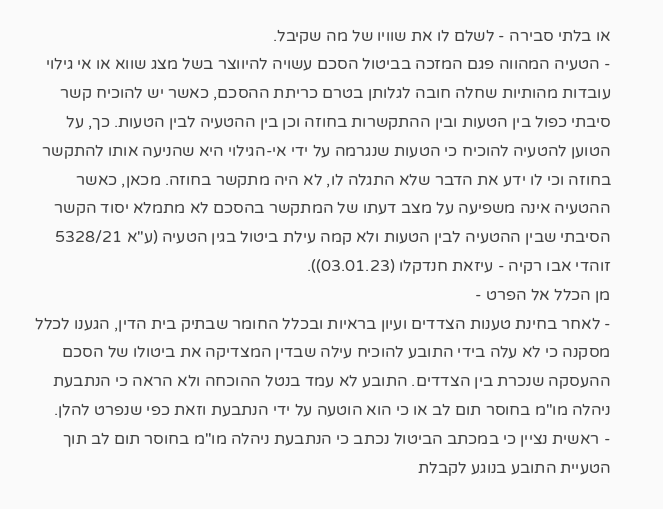או בלתי סבירה - לשלם לו את שוויו של מה שקיבל.
- הטעיה המהווה פגם המזכה בביטול הסכם עשויה להיווצר בשל מצג שווא או אי גילוי עובדות מהותיות שחלה חובה לגלותן בטרם כריתת ההסכם, כאשר יש להוכיח קשר סיבתי כפול בין הטעות ובין ההתקשרות בחוזה וכן בין ההטעיה לבין הטעות. כך, על הטוען להטעיה להוכיח כי הטעות שנגרמה על ידי אי-הגילוי היא שהניעה אותו להתקשר בחוזה וכי לו ידע את הדבר שלא התגלה לו, לא היה מתקשר בחוזה. מכאן, כאשר ההטעיה אינה משפיעה על מצב דעתו של המתקשר בהסכם לא מתמלא יסוד הקשר הסיבתי שבין ההטעיה לבין הטעות ולא קמה עילת ביטול בגין הטעיה (ע"א 5328/21 זוהדי אבו רקיה - עיזאת חנדקלו (03.01.23)).
מן הכלל אל הפרט -
- לאחר בחינת טענות הצדדים ועיון בראיות ובכלל החומר שבתיק בית הדין, הגענו לכלל מסקנה כי לא עלה בידי התובע להוכיח עילה שבדין המצדיקה את ביטולו של הסכם ההעסקה שנכרת בין הצדדים. התובע לא עמד בנטל ההוכחה ולא הראה כי הנתבעת ניהלה מו"מ בחוסר תום לב או כי הוא הוטעה על ידי הנתבעת וזאת כפי שנפרט להלן.
- ראשית נציין כי במכתב הביטול נכתב כי הנתבעת ניהלה מו"מ בחוסר תום לב תוך הטעיית התובע בנוגע לקבלת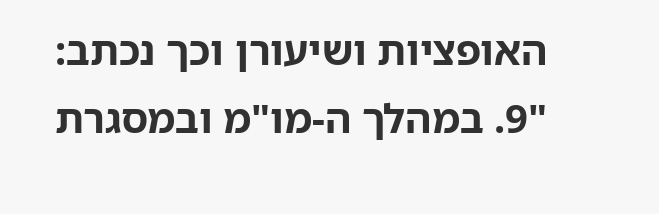האופציות ושיעורן וכך נכתב:
"9. במהלך ה-מו"מ ובמסגרת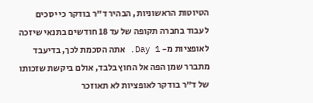הטיוטות הראשוניות, הבהיר ד"ר בודקר כי יסכים לעבוד בחברה תקופה של עד 18 חודשים בתנאי שיזכה לאופציות מ- Day 1. אתה הסכמת לכך, בדיעבד מתברר שמן הפה אל החוץ בלבד, אולם ביקשת שזכותו של ד"ר בודקר לאופציות לא תאוזכר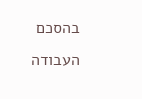בהסכם העבודה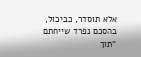אלא תוסדר, כביכול, בהסכם נפרד שייחתם "תוך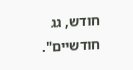חודש, גג חודשיים".